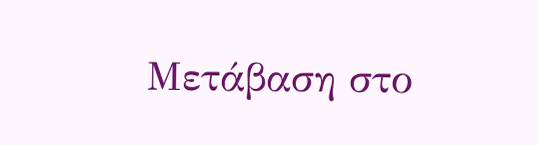Μετάβαση στο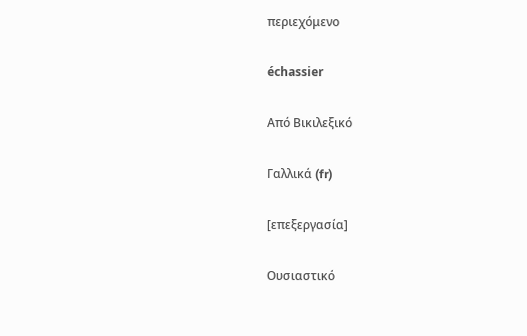περιεχόμενο

échassier

Από Βικιλεξικό

Γαλλικά (fr)

[επεξεργασία]

Ουσιαστικό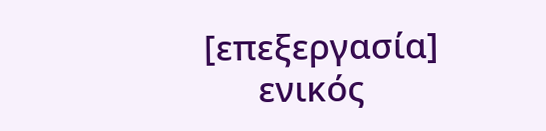[επεξεργασία]
      ενικός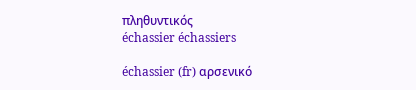πληθυντικός
échassier échassiers

échassier (fr) αρσενικό